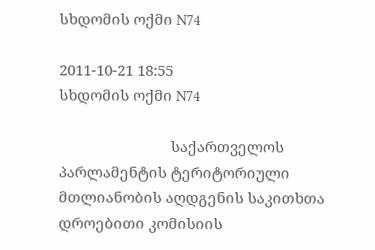სხდომის ოქმი N74

2011-10-21 18:55
სხდომის ოქმი N74

                            საქართველოს პარლამენტის ტერიტორიული მთლიანობის აღდგენის საკითხთა დროებითი კომისიის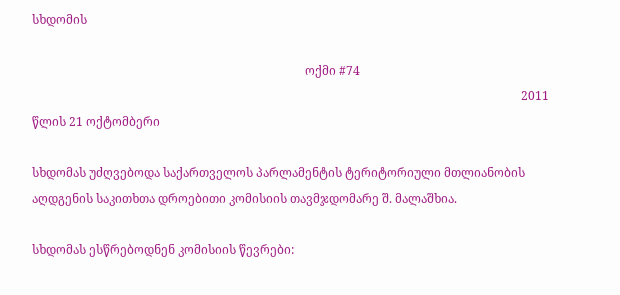სხდომის

                                                                                           ოქმი #74
                                                                                                                                                                   2011 წლის 21 ოქტომბერი

სხდომას უძღვებოდა საქართველოს პარლამენტის ტერიტორიული მთლიანობის აღდგენის საკითხთა დროებითი კომისიის თავმჯდომარე შ. მალაშხია.

სხდომას ესწრებოდნენ კომისიის წევრები: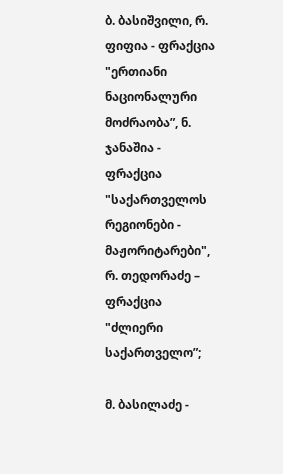ბ. ბასიშვილი, რ. ფიფია - ფრაქცია "ერთიანი ნაციონალური მოძრაობა”, ნ. ჯანაშია - ფრაქცია "საქართველოს რეგიონები - მაჟორიტარები", რ. თედორაძე – ფრაქცია "ძლიერი საქართველო”;

მ. ბასილაძე -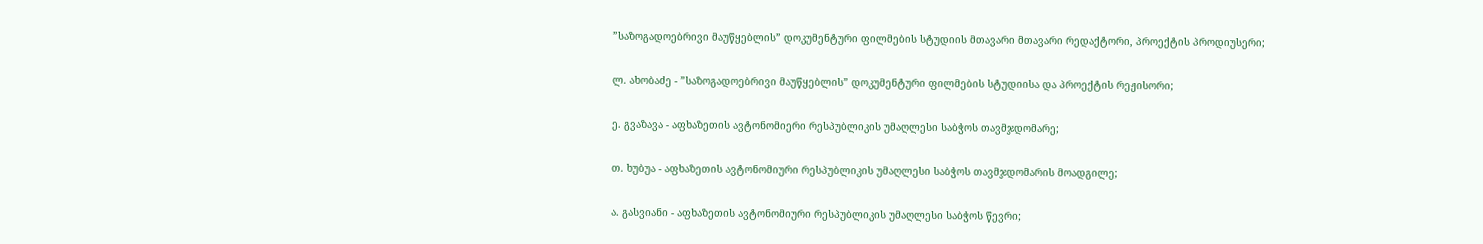”საზოგადოებრივი მაუწყებლის” დოკუმენტური ფილმების სტუდიის მთავარი მთავარი რედაქტორი, პროექტის პროდიუსერი;

ლ. ახობაძე - ”საზოგადოებრივი მაუწყებლის” დოკუმენტური ფილმების სტუდიისა და პროექტის რეჟისორი;

ე. გვაზავა - აფხაზეთის ავტონომიერი რესპუბლიკის უმაღლესი საბჭოს თავმჯდომარე;

თ. ხუბუა - აფხაზეთის ავტონომიური რესპუბლიკის უმაღლესი საბჭოს თავმჯდომარის მოადგილე;

ა. გასვიანი - აფხაზეთის ავტონომიური რესპუბლიკის უმაღლესი საბჭოს წევრი;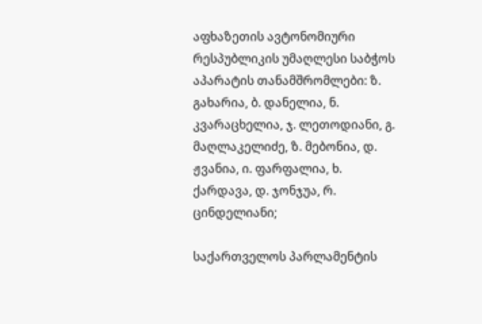აფხაზეთის ავტონომიური რესპუბლიკის უმაღლესი საბჭოს აპარატის თანამშრომლები: ზ. გახარია, ბ. დანელია, ნ. კვარაცხელია, ჯ. ლეთოდიანი, გ. მაღლაკელიძე, ზ. მებონია, დ. ჟვანია, ი. ფარფალია, ხ. ქარდავა, დ. ჯონჯუა, რ. ცინდელიანი;

საქართველოს პარლამენტის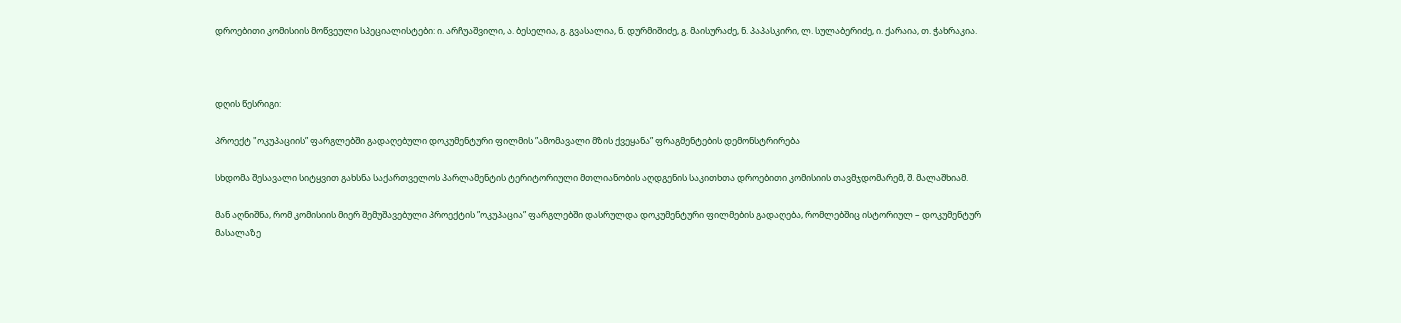დროებითი კომისიის მოწვეული სპეციალისტები: ი. არჩუაშვილი, ა. ბესელია, გ. გვასალია, ნ. დურმიშიძე, გ. მაისურაძე, ნ. პაპასკირი, ლ. სულაბერიძე, ი. ქარაია, თ. ჭახრაკია.



დღის წესრიგი:

პროექტ "ოკუპაციის” ფარგლებში გადაღებული დოკუმენტური ფილმის ”ამომავალი მზის ქვეყანა” ფრაგმენტების დემონსტრირება

სხდომა შესავალი სიტყვით გახსნა საქართველოს პარლამენტის ტერიტორიული მთლიანობის აღდგენის საკითხთა დროებითი კომისიის თავმჯდომარემ, შ. მალაშხიამ.

მან აღნიშნა, რომ კომისიის მიერ შემუშავებული პროექტის ”ოკუპაცია” ფარგლებში დასრულდა დოკუმენტური ფილმების გადაღება, რომლებშიც ისტორიულ – დოკუმენტურ მასალაზე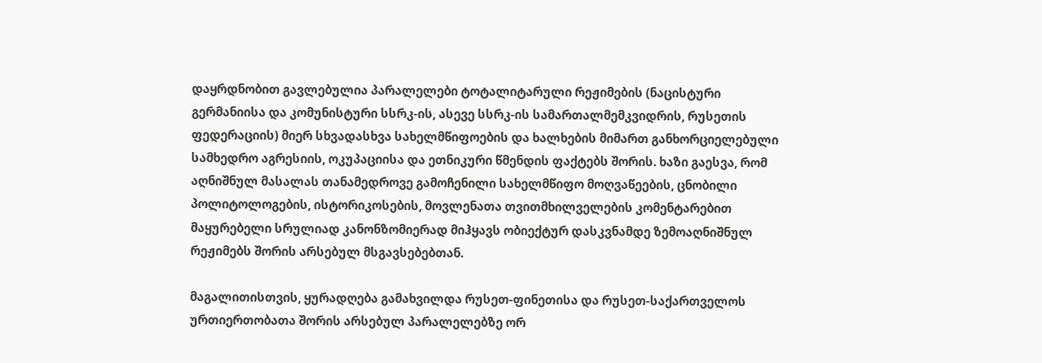დაყრდნობით გავლებულია პარალელები ტოტალიტარული რეჟიმების (ნაცისტური გერმანიისა და კომუნისტური სსრკ-ის, ასევე სსრკ-ის სამართალმემკვიდრის, რუსეთის ფედერაციის) მიერ სხვადასხვა სახელმწიფოების და ხალხების მიმართ განხორციელებული სამხედრო აგრესიის, ოკუპაციისა და ეთნიკური წმენდის ფაქტებს შორის. ხაზი გაესვა, რომ აღნიშნულ მასალას თანამედროვე გამოჩენილი სახელმწიფო მოღვაწეების, ცნობილი პოლიტოლოგების, ისტორიკოსების, მოვლენათა თვითმხილველების კომენტარებით მაყურებელი სრულიად კანონზომიერად მიჰყავს ობიექტურ დასკვნამდე ზემოაღნიშნულ რეჟიმებს შორის არსებულ მსგავსებებთან.

მაგალითისთვის, ყურადღება გამახვილდა რუსეთ-ფინეთისა და რუსეთ-საქართველოს ურთიერთობათა შორის არსებულ პარალელებზე ორ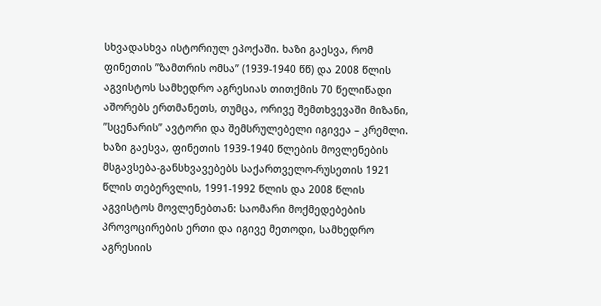სხვადასხვა ისტორიულ ეპოქაში. ხაზი გაესვა, რომ ფინეთის ”ზამთრის ომსა” (1939-1940 წწ) და 2008 წლის აგვისტოს სამხედრო აგრესიას თითქმის 70 წელიწადი აშორებს ერთმანეთს, თუმცა, ორივე შემთხვევაში მიზანი, ”სცენარის” ავტორი და შემსრულებელი იგივეა – კრემლი. ხაზი გაესვა, ფინეთის 1939-1940 წლების მოვლენების მსგავსება-განსხვავებებს საქართველო-რუსეთის 1921 წლის თებერვლის, 1991-1992 წლის და 2008 წლის აგვისტოს მოვლენებთან: საომარი მოქმედებების პროვოცირების ერთი და იგივე მეთოდი, სამხედრო აგრესიის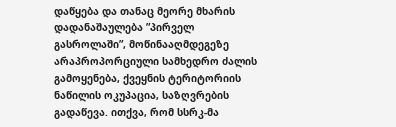დაწყება და თანაც მეორე მხარის დადანაშაულება ”პირველ გასროლაში”, მოწინააღმდეგეზე არაპროპორციული სამხედრო ძალის გამოყენება, ქვეყნის ტერიტორიის ნაწილის ოკუპაცია, საზღვრების გადაწევა. ითქვა, რომ სსრკ-მა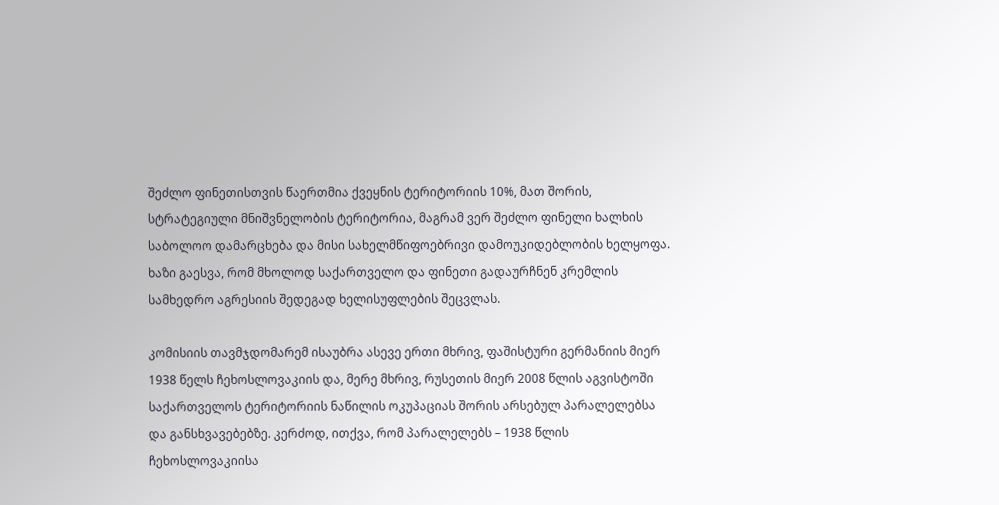შეძლო ფინეთისთვის წაერთმია ქვეყნის ტერიტორიის 10%, მათ შორის, სტრატეგიული მნიშვნელობის ტერიტორია, მაგრამ ვერ შეძლო ფინელი ხალხის საბოლოო დამარცხება და მისი სახელმწიფოებრივი დამოუკიდებლობის ხელყოფა. ხაზი გაესვა, რომ მხოლოდ საქართველო და ფინეთი გადაურჩნენ კრემლის სამხედრო აგრესიის შედეგად ხელისუფლების შეცვლას.

კომისიის თავმჯდომარემ ისაუბრა ასევე ერთი მხრივ, ფაშისტური გერმანიის მიერ 1938 წელს ჩეხოსლოვაკიის და, მერე მხრივ, რუსეთის მიერ 2008 წლის აგვისტოში საქართველოს ტერიტორიის ნაწილის ოკუპაციას შორის არსებულ პარალელებსა და განსხვავებებზე. კერძოდ, ითქვა, რომ პარალელებს – 1938 წლის ჩეხოსლოვაკიისა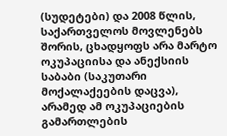(სუდეტები) და 2008 წლის, საქართველოს მოვლენებს შორის, ცხადყოფს არა მარტო ოკუპაციისა და ანექსიის საბაბი (საკუთარი მოქალაქეების დაცვა), არამედ ამ ოკუპაციების გამართლების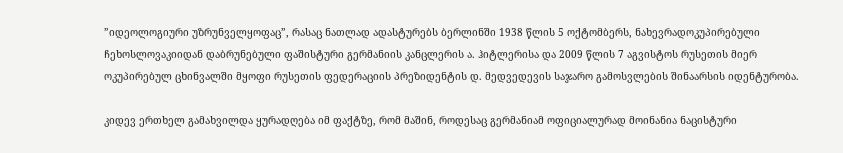”იდეოლოგიური უზრუნველყოფაც”, რასაც ნათლად ადასტურებს ბერლინში 1938 წლის 5 ოქტომბერს, ნახევრადოკუპირებული ჩეხოსლოვაკიიდან დაბრუნებული ფაშისტური გერმანიის კანცლერის ა. ჰიტლერისა და 2009 წლის 7 აგვისტოს რუსეთის მიერ ოკუპირებულ ცხინვალში მყოფი რუსეთის ფედერაციის პრეზიდენტის დ. მედვედევის საჯარო გამოსვლების შინაარსის იდენტურობა.

კიდევ ერთხელ გამახვილდა ყურადღება იმ ფაქტზე, რომ მაშინ, როდესაც გერმანიამ ოფიციალურად მოინანია ნაცისტური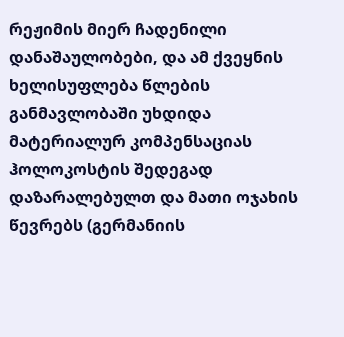რეჟიმის მიერ ჩადენილი დანაშაულობები, და ამ ქვეყნის ხელისუფლება წლების განმავლობაში უხდიდა მატერიალურ კომპენსაციას ჰოლოკოსტის შედეგად დაზარალებულთ და მათი ოჯახის წევრებს (გერმანიის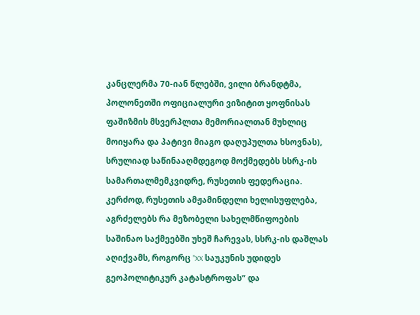კანცლერმა 70-იან წლებში, ვილი ბრანდტმა, პოლონეთში ოფიციალური ვიზიტით ყოფნისას ფაშიზმის მსვერპლთა მემორიალთან მუხლიც მოიყარა და პატივი მიაგო დაღუპულთა ხსოვნას), სრულიად საწინააღმდეგოდ მოქმედებს სსრკ-ის სამართალმემკვიდრე, რუსეთის ფედერაცია. კერძოდ, რუსეთის ამჟამინდელი ხელისუფლება, აგრძელებს რა მეზობელი სახელმწიფოების საშინაო საქმეებში უხეშ ჩარევას, სსრკ-ის დაშლას აღიქვამს, როგორც ”XX საუკუნის უდიდეს გეოპოლიტიკურ კატასტროფას” და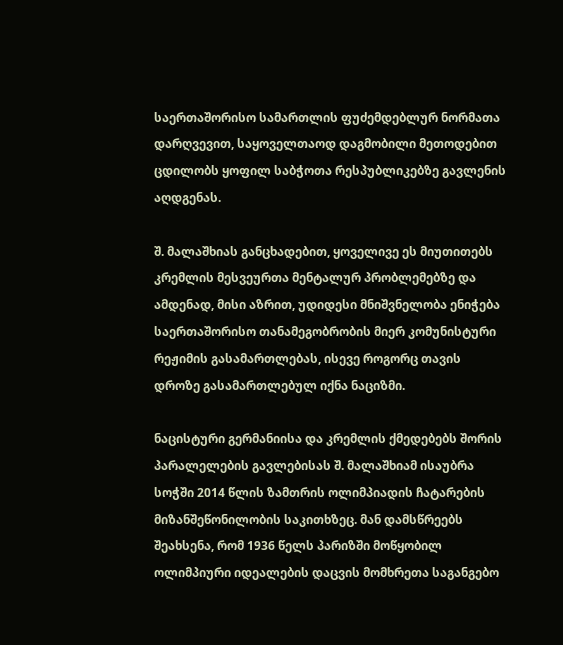საერთაშორისო სამართლის ფუძემდებლურ ნორმათა დარღვევით, საყოველთაოდ დაგმობილი მეთოდებით ცდილობს ყოფილ საბჭოთა რესპუბლიკებზე გავლენის აღდგენას.

შ. მალაშხიას განცხადებით, ყოველივე ეს მიუთითებს კრემლის მესვეურთა მენტალურ პრობლემებზე და ამდენად, მისი აზრით, უდიდესი მნიშვნელობა ენიჭება საერთაშორისო თანამეგობრობის მიერ კომუნისტური რეჟიმის გასამართლებას, ისევე როგორც თავის დროზე გასამართლებულ იქნა ნაციზმი.

ნაცისტური გერმანიისა და კრემლის ქმედებებს შორის პარალელების გავლებისას შ. მალაშხიამ ისაუბრა სოჭში 2014 წლის ზამთრის ოლიმპიადის ჩატარების მიზანშეწონილობის საკითხზეც. მან დამსწრეებს შეახსენა, რომ 1936 წელს პარიზში მოწყობილ ოლიმპიური იდეალების დაცვის მომხრეთა საგანგებო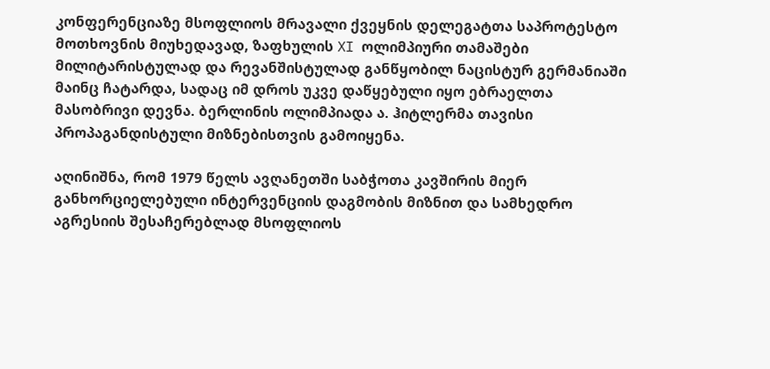კონფერენციაზე მსოფლიოს მრავალი ქვეყნის დელეგატთა საპროტესტო მოთხოვნის მიუხედავად, ზაფხულის XI ოლიმპიური თამაშები მილიტარისტულად და რევანშისტულად განწყობილ ნაცისტურ გერმანიაში მაინც ჩატარდა, სადაც იმ დროს უკვე დაწყებული იყო ებრაელთა მასობრივი დევნა. ბერლინის ოლიმპიადა ა. ჰიტლერმა თავისი პროპაგანდისტული მიზნებისთვის გამოიყენა.

აღინიშნა, რომ 1979 წელს ავღანეთში საბჭოთა კავშირის მიერ განხორციელებული ინტერვენციის დაგმობის მიზნით და სამხედრო აგრესიის შესაჩერებლად მსოფლიოს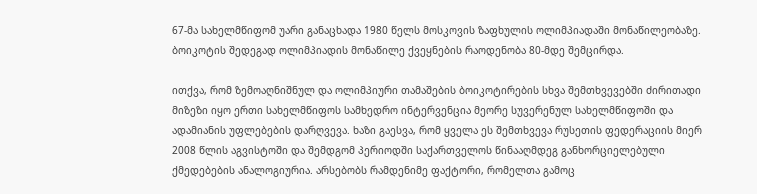67-მა სახელმწიფომ უარი განაცხადა 1980 წელს მოსკოვის ზაფხულის ოლიმპიადაში მონაწილეობაზე. ბოიკოტის შედეგად ოლიმპიადის მონაწილე ქვეყნების რაოდენობა 80-მდე შემცირდა.

ითქვა, რომ ზემოაღნიშნულ და ოლიმპიური თამაშების ბოიკოტირების სხვა შემთხვევებში ძირითადი მიზეზი იყო ერთი სახელმწიფოს სამხედრო ინტერვენცია მეორე სუვერენულ სახელმწიფოში და ადამიანის უფლებების დარღვევა. ხაზი გაესვა, რომ ყველა ეს შემთხვევა რუსეთის ფედერაციის მიერ 2008 წლის აგვისტოში და შემდგომ პერიოდში საქართველოს წინააღმდეგ განხორციელებული ქმედებების ანალოგიურია. არსებობს რამდენიმე ფაქტორი, რომელთა გამოც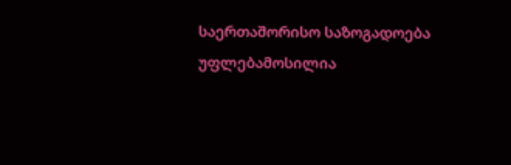საერთაშორისო საზოგადოება უფლებამოსილია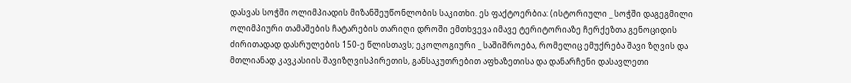დასვას სოჭში ოლიმპიადის მიზანშეუწონლობის საკითხი. ეს ფაქტოერბია: (ისტორიული _ სოჭში დაგეგმილი ოლიმპიური თამაშების ჩატარების თარიღი დროში ემთხვევა იმავე ტერიტორიაზე ჩერქეზთა გენოციდის ძირითადად დასრულების 150-ე წლისთავს; ეკოლოგიური _ საშიშროება, რომელიც ემუქრება შავი ზღვის და მთლიანად კავკასიის შავიზღვისპირეთის, განსაკუთრებით აფხაზეთისა და დანარჩენი დასავლეთი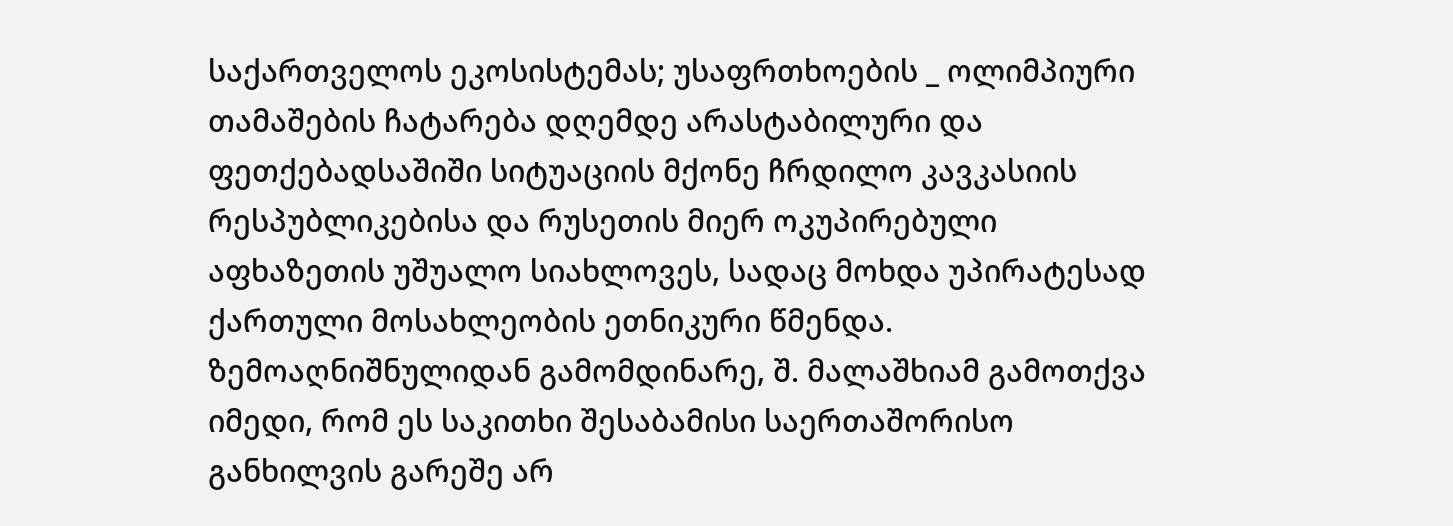საქართველოს ეკოსისტემას; უსაფრთხოების _ ოლიმპიური თამაშების ჩატარება დღემდე არასტაბილური და ფეთქებადსაშიში სიტუაციის მქონე ჩრდილო კავკასიის რესპუბლიკებისა და რუსეთის მიერ ოკუპირებული აფხაზეთის უშუალო სიახლოვეს, სადაც მოხდა უპირატესად ქართული მოსახლეობის ეთნიკური წმენდა. ზემოაღნიშნულიდან გამომდინარე, შ. მალაშხიამ გამოთქვა იმედი, რომ ეს საკითხი შესაბამისი საერთაშორისო განხილვის გარეშე არ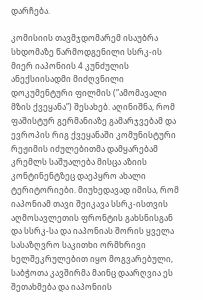დარჩება.

კომისიის თავმჯდომარემ ისაუბრა სხდომაზე წარმოდგენილი სსრკ-ის მიერ იაპონიის 4 კუნძულის ანექსიისადმი მიძღვნილი დოკუმენტური ფილმის (”ამომავალი მზის ქვეყანა”) შესახებ. აღინიშნა, რომ ფაშისტურ გერმანიაზე გამარჯვებამ და ევროპის რიგ ქვეყანაში კომუნისტური რეჟიმის იძულებითმა დამყარებამ კრემლს საშუალება მისცა აზიის კონტინენტზეც დაეპყრო ახალი ტერიტორიები. მიუხედავად იმისა, რომ იაპონიამ თავი შეიკავა სსრკ-ისთვის აღმოსავლეთის ფრონტის გახსნისგან და სსრკ-სა და იაპონიას შორის ყველა სასაზღვრო საკითხი ორმხრივი ხელშეკრულებით იყო მოგვარებული, საბჭოთა კავშირმა მაინც დაარღვია ეს შეთახმება და იაპონიის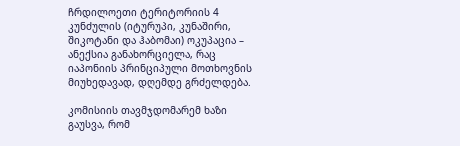ჩრდილოეთი ტერიტორიის 4 კუნძულის (იტურუპი, კუნაშირი, შიკოტანი და ჰაბომაი) ოკუპაცია – ანექსია განახორციელა, რაც იაპონიის პრინციპული მოთხოვნის მიუხედავად, დღემდე გრძელდება.

კომისიის თავმჯდომარემ ხაზი გაუსვა, რომ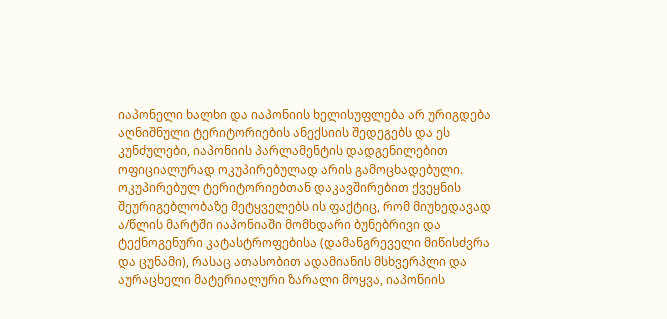იაპონელი ხალხი და იაპონიის ხელისუფლება არ ურიგდება აღნიშნული ტერიტორიების ანექსიის შედეგებს და ეს კუნძულები, იაპონიის პარლამენტის დადგენილებით ოფიციალურად ოკუპირებულად არის გამოცხადებული. ოკუპირებულ ტერიტორიებთან დაკავშირებით ქვეყნის შეურიგებლობაზე მეტყველებს ის ფაქტიც, რომ მიუხედავად ა/წლის მარტში იაპონიაში მომხდარი ბუნებრივი და ტექნოგენური კატასტროფებისა (დამანგრეველი მიწისძვრა და ცუნამი), რასაც ათასობით ადამიანის მსხვერპლი და აურაცხელი მატერიალური ზარალი მოყვა, იაპონიის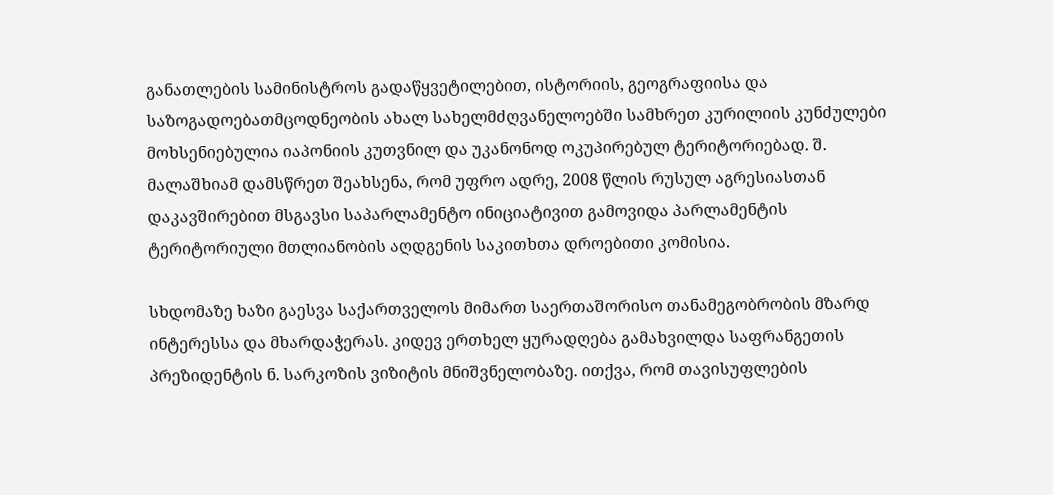განათლების სამინისტროს გადაწყვეტილებით, ისტორიის, გეოგრაფიისა და საზოგადოებათმცოდნეობის ახალ სახელმძღვანელოებში სამხრეთ კურილიის კუნძულები მოხსენიებულია იაპონიის კუთვნილ და უკანონოდ ოკუპირებულ ტერიტორიებად. შ. მალაშხიამ დამსწრეთ შეახსენა, რომ უფრო ადრე, 2008 წლის რუსულ აგრესიასთან დაკავშირებით მსგავსი საპარლამენტო ინიციატივით გამოვიდა პარლამენტის ტერიტორიული მთლიანობის აღდგენის საკითხთა დროებითი კომისია.

სხდომაზე ხაზი გაესვა საქართველოს მიმართ საერთაშორისო თანამეგობრობის მზარდ ინტერესსა და მხარდაჭერას. კიდევ ერთხელ ყურადღება გამახვილდა საფრანგეთის პრეზიდენტის ნ. სარკოზის ვიზიტის მნიშვნელობაზე. ითქვა, რომ თავისუფლების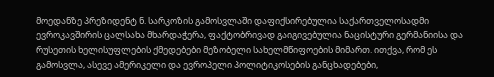მოედანზე პრეზიდენტ ნ. სარკოზის გამოსვლაში დაფიქსირებულია საქართველოსადმი ევროკავშირის ცალსახა მხარდაჭერა, ფაქტობრივად გაიგივებულია ნაცისტური გერმანიისა და რუსეთის ხელისუფლების ქმედებები მეზობელი სახელმწიფოების მიმართ. ითქვა, რომ ეს გამოსვლა, ასევე ამერიკელი და ევროპელი პოლიტიკოსების განცხადებები,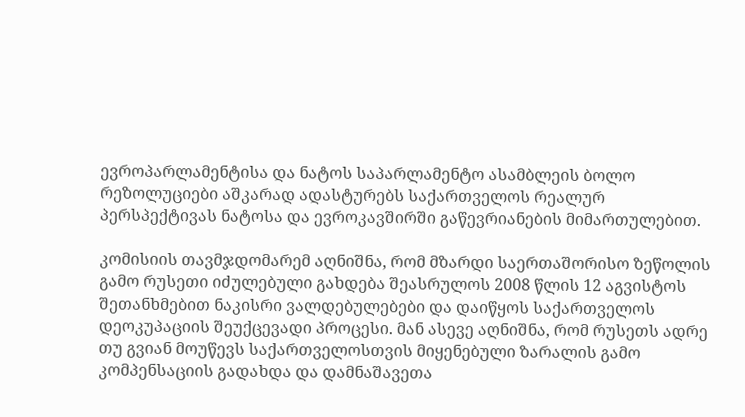ევროპარლამენტისა და ნატოს საპარლამენტო ასამბლეის ბოლო რეზოლუციები აშკარად ადასტურებს საქართველოს რეალურ პერსპექტივას ნატოსა და ევროკავშირში გაწევრიანების მიმართულებით.

კომისიის თავმჯდომარემ აღნიშნა, რომ მზარდი საერთაშორისო ზეწოლის გამო რუსეთი იძულებული გახდება შეასრულოს 2008 წლის 12 აგვისტოს შეთანხმებით ნაკისრი ვალდებულებები და დაიწყოს საქართველოს დეოკუპაციის შეუქცევადი პროცესი. მან ასევე აღნიშნა, რომ რუსეთს ადრე თუ გვიან მოუწევს საქართველოსთვის მიყენებული ზარალის გამო კომპენსაციის გადახდა და დამნაშავეთა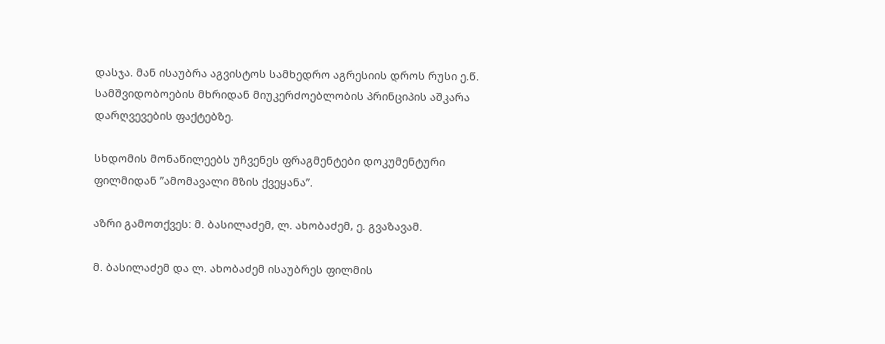დასჯა. მან ისაუბრა აგვისტოს სამხედრო აგრესიის დროს რუსი ე.წ. სამშვიდობოების მხრიდან მიუკერძოებლობის პრინციპის აშკარა დარღვევების ფაქტებზე.

სხდომის მონაწილეებს უჩვენეს ფრაგმენტები დოკუმენტური ფილმიდან ”ამომავალი მზის ქვეყანა”.

აზრი გამოთქვეს: მ. ბასილაძემ, ლ. ახობაძემ, ე. გვაზავამ.

მ. ბასილაძემ და ლ. ახობაძემ ისაუბრეს ფილმის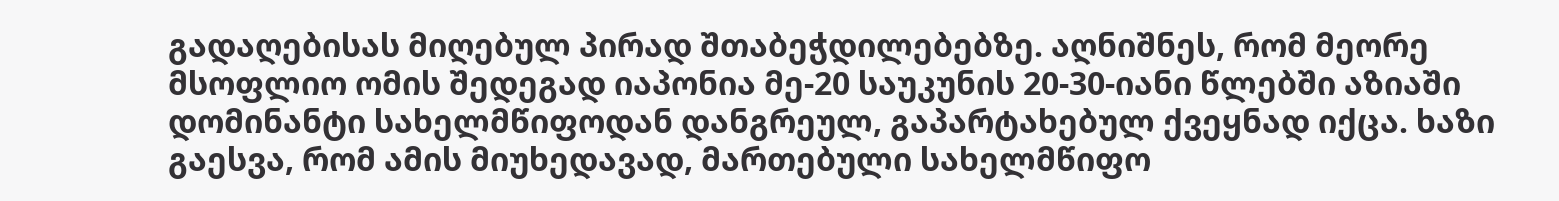გადაღებისას მიღებულ პირად შთაბეჭდილებებზე. აღნიშნეს, რომ მეორე მსოფლიო ომის შედეგად იაპონია მე-20 საუკუნის 20-30-იანი წლებში აზიაში დომინანტი სახელმწიფოდან დანგრეულ, გაპარტახებულ ქვეყნად იქცა. ხაზი გაესვა, რომ ამის მიუხედავად, მართებული სახელმწიფო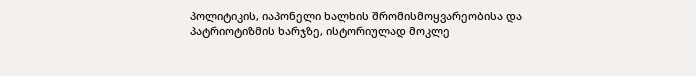პოლიტიკის, იაპონელი ხალხის შრომისმოყვარეობისა და პატრიოტიზმის ხარჯზე, ისტორიულად მოკლე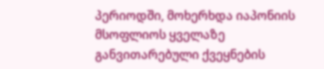პერიოდში, მოხერხდა იაპონიის მსოფლიოს ყველაზე განვითარებული ქვეყნების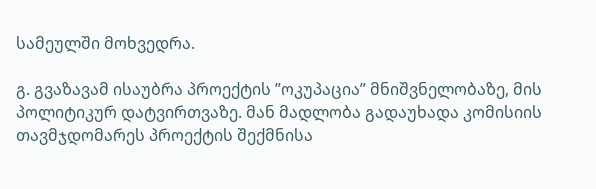სამეულში მოხვედრა.

გ. გვაზავამ ისაუბრა პროექტის ”ოკუპაცია” მნიშვნელობაზე, მის პოლიტიკურ დატვირთვაზე. მან მადლობა გადაუხადა კომისიის თავმჯდომარეს პროექტის შექმნისა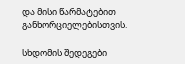და მისი წარმატებით განხორციელებისთვის.

სხდომის შედეგები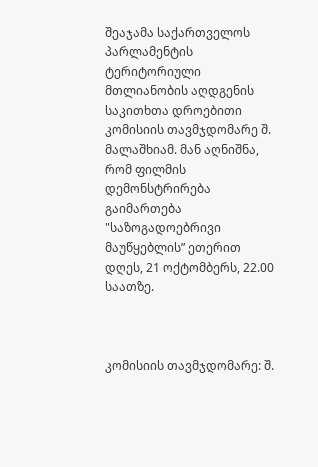შეაჯამა საქართველოს პარლამენტის ტერიტორიული მთლიანობის აღდგენის საკითხთა დროებითი კომისიის თავმჯდომარე შ. მალაშხიამ. მან აღნიშნა, რომ ფილმის დემონსტრირება გაიმართება "საზოგადოებრივი მაუწყებლის” ეთერით დღეს, 21 ოქტომბერს, 22.00 საათზე.



კომისიის თავმჯდომარე: შ.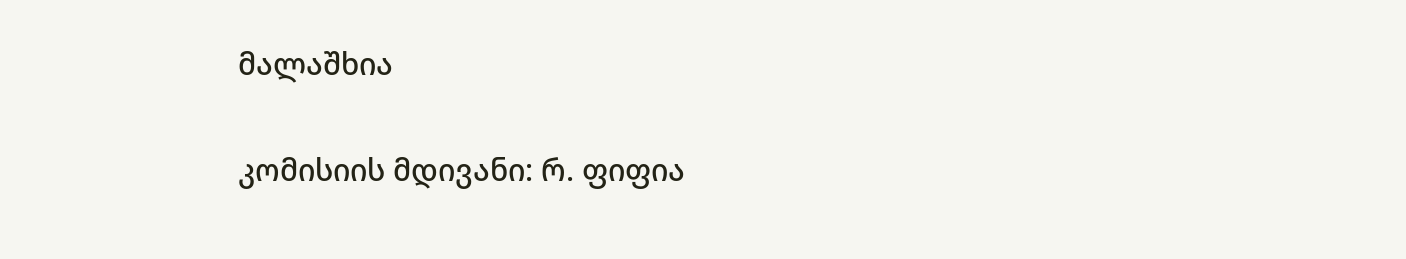მალაშხია

კომისიის მდივანი: რ. ფიფია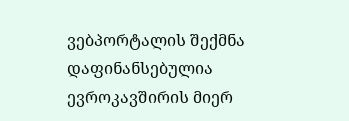ვებპორტალის შექმნა დაფინანსებულია ევროკავშირის მიერ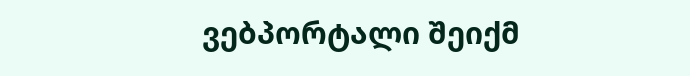ვებპორტალი შეიქმ